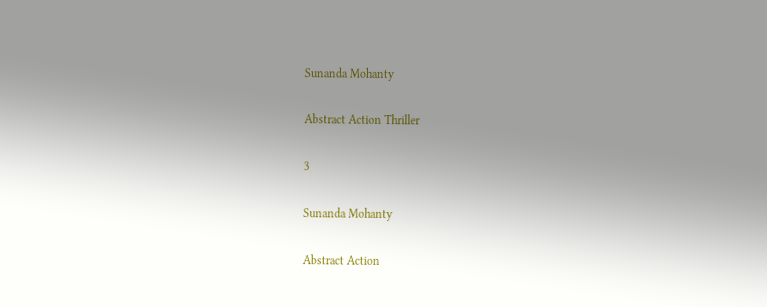Sunanda Mohanty

Abstract Action Thriller

3

Sunanda Mohanty

Abstract Action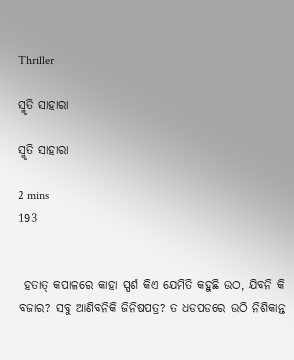Thriller

ସ୍ମୃତି ସାହାରା

ସ୍ମୃତି ସାହାରା

2 mins
193


 ହତାତ୍ କପାଳରେ କାହା ସ୍ପର୍ଶ କିଏ ଯେମିତି କହୁଛି ଉଠ, ଯିବନି କି ବଜାର? ସବୁ ଆଣିବନିକି ଜିନିଷପତ୍ର? ତ ଧଡପଡରେ ଉଠି ନିଶିକାନ୍ତ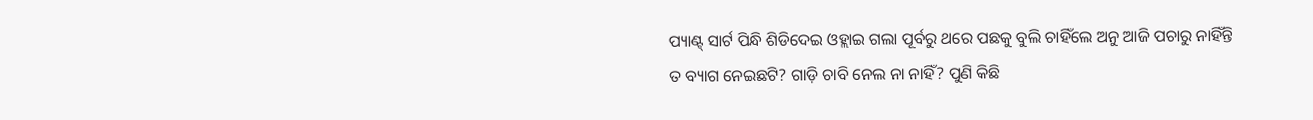ପ୍ୟାଣ୍ଟ୍ ସାର୍ଟ ପିନ୍ଧି ଶିଡିଦେଇ ଓହ୍ଲାଇ ଗଲା ପୂର୍ବରୁ ଥରେ ପଛକୁ ବୁଲି ଚାହିଁଲେ ଅନୁ ଆଜି ପଚାରୁ ନାହିଁନ୍ତି ତ ବ୍ୟାଗ ନେଇଛଟି? ଗାଡ଼ି ଚାବି ନେଲ ନା ନାହିଁ? ପୁଣି କିଛି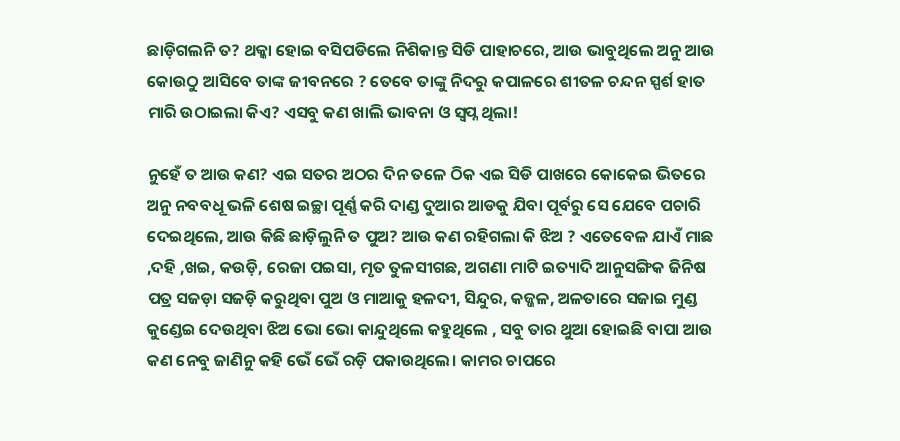ଛାଡ଼ିଗଲନି ତ? ଥକ୍କା ହୋଇ ବସିପଡିଲେ ନିଶିକାନ୍ତ ସିଡି ପାହାଚରେ, ଆଉ ଭାବୁଥିଲେ ଅନୁ ଆଉ କୋଉଠୁ ଆସିବେ ତାଙ୍କ ଜୀବନରେ ? ତେବେ ତାଙ୍କୁ ନିଦରୁ କପାଳରେ ଶୀତଳ ଚନ୍ଦନ ସ୍ପର୍ଶ ହାତ ମାରି ଉଠାଇଲା କିଏ? ଏସବୁ କଣ ଖାଲି ଭାବନା ଓ ସ୍ୱପ୍ନ ଥିଲା!

ନୁହେଁ ତ ଆଉ କଣ? ଏଇ ସତର ଅଠର ଦିନ ତଳେ ଠିକ ଏଇ ସିଡି ପାଖରେ କୋକେଇ ଭିତରେ ଅନୁ ନବବଧୂ ଭଳି ଶେଷ ଇଚ୍ଛା ପୂର୍ଣ୍ଣ କରି ଦାଣ୍ଡ ଦୁଆର ଆଡକୁ ଯିବା ପୂର୍ବରୁ ସେ ଯେବେ ପଚାରି ଦେଇଥିଲେ, ଆଉ କିଛି ଛାଡ଼ିଲୁନି ତ ପୁଅ? ଆଉ କଣ ରହିଗଲା କି ଝିଅ ? ଏତେବେଳ ଯାଏଁ ମାଛ ,ଦହି ,ଖଇ, କଉଡ଼ି, ରେଜା ପଇସା, ମୃତ ତୁଳସୀଗଛ, ଅଗଣା ମାଟି ଇତ୍ୟାଦି ଆନୁସଙ୍ଗିକ ଜିନିଷ ପତ୍ର ସଜଡ଼ା ସଜଡ଼ି କରୁଥିବା ପୁଅ ଓ ମାଆକୁ ହଳଦୀ, ସିନ୍ଦୁର, କଜ୍ଜଳ, ଅଳତାରେ ସଜାଇ ମୁଣ୍ଡ କୁଣ୍ଡେଇ ଦେଉଥିବା ଝିଅ ଭୋ ଭୋ କାନ୍ଦୁଥିଲେ କହୁଥିଲେ , ସବୁ ତାର ଥୁଆ ହୋଇଛି ବାପା ଆଉ କଣ ନେବୁ ଜାଣିନୁ କହି ଭେଁ ଭେଁ ରଡ଼ି ପକାଉଥିଲେ। କାମର ଚାପରେ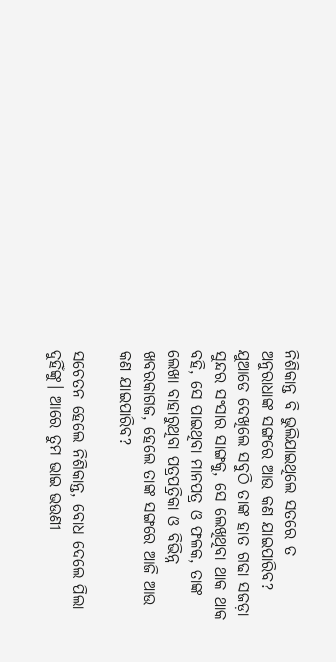ନିଶିକାନ୍ତ ବି ଭୁଲିଯାଇଥିଲେ ସତରେ ତ ଅନୁରାଧାଙ୍କ ସଙ୍ଗରେ ଆଉ କଣ ଯାଇପାରିବ? ଯୁଆଡେ ଦେଖିଲେ ସବୁଠି ତାଙ୍କ ହାତ ଗଢା ସଜଡ଼ା ସୁନ୍ଦର ସଂସାର ସାଙ୍ଗକୁ, ସେ ଲେଖିଥିବା ଥାକ ଥାକ ବହି, ସେ ପାଇଥିବା ମାନପତ୍ର ଓ ଫଳକ, ତାଙ୍କ ଲେଖା ବାହାରୁଥିବା ପତ୍ରପତ୍ରିକା ଓ ବିଭିନ୍ନ ଖବରକାଗଜ, ହେଲେ ତାଙ୍କ ସଙ୍ଗରେ ଆଜି ଆଉ କଣ ଯାଇପାରିବ?

ସଚେତନ ହେଲେ ନିଶିକାନ୍ତ, ବୋଧ ଦେଲେ ପିଲା ଦୁହିଁଙ୍କୁ। ଆରେ ତୁମ ଭାଇ ଭଉଣୀ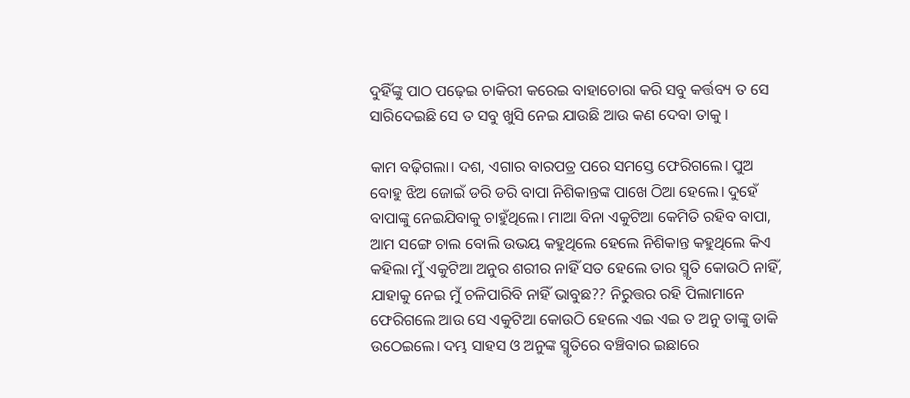ଦୁହିଁଙ୍କୁ ପାଠ ପଢ଼େଇ ଚାକିରୀ କରେଇ ବାହାଚୋରା କରି ସବୁ କର୍ତ୍ତବ୍ୟ ତ ସେ ସାରିଦେଇଛି ସେ ତ ସବୁ ଖୁସି ନେଇ ଯାଉଛି ଆଉ କଣ ଦେବା ତାକୁ ।

କାମ ବଢ଼ିଗଲା। ଦଶ, ଏଗାର ବାରପତ୍ର ପରେ ସମସ୍ତେ ଫେରିଗଲେ। ପୁଅ ବୋହୁ ଝିଅ ଜୋଇଁ ଡରି ଡରି ବାପା ନିଶିକାନ୍ତଙ୍କ ପାଖେ ଠିଆ ହେଲେ। ଦୁହେଁ ବାପାଙ୍କୁ ନେଇଯିବାକୁ ଚାହୁଁଥିଲେ। ମାଆ ବିନା ଏକୁଟିଆ କେମିତି ରହିବ ବାପା, ଆମ ସଙ୍ଗେ ଚାଲ ବୋଲି ଉଭୟ କହୁଥିଲେ ହେଲେ ନିଶିକାନ୍ତ କହୁଥିଲେ କିଏ କହିଲା ମୁଁ ଏକୁଟିଆ ଅନୁର ଶରୀର ନାହିଁ ସତ ହେଲେ ତାର ସ୍ମୃତି କୋଉଠି ନାହିଁ, ଯାହାକୁ ନେଇ ମୁଁ ଚଳିପାରିବି ନାହିଁ ଭାବୁଛ?? ନିରୁତ୍ତର ରହି ପିଲାମାନେ ଫେରିଗଲେ ଆଉ ସେ ଏକୁଟିଆ କୋଉଠି ହେଲେ ଏଇ ଏଇ ତ ଅନୁ ତାଙ୍କୁ ଡାକି ଉଠେଇଲେ। ଦମ୍ଭ ସାହସ ଓ ଅନୁଙ୍କ ସ୍ମୃତିରେ ବଞ୍ଚିବାର ଇଛାରେ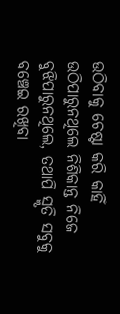ଉଠିବାକୁ ଚେଷ୍ଟା କରି କାହିଁ ଉଠିପାରୁନଥିଲେ ନିଶିକାନ୍ତ ନିଜେ ବୁଝିପାରୁନଥିଲେ, ତଥାପି ସ୍ମୃତି ସବୁକୁ ବଞ୍ଚେଇ ରଖିବା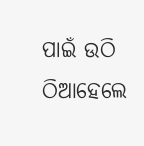ପାଇଁ ଉଠି ଠିଆହେଲେ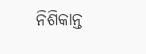ନିଶିକାନ୍ତ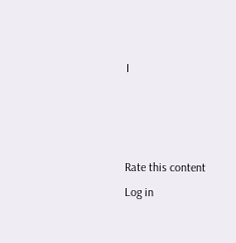।



Rate this content
Log in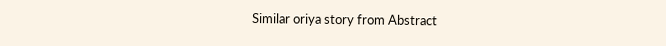Similar oriya story from Abstract